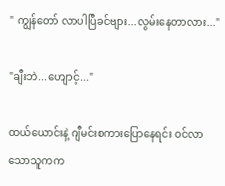" ကျွန်တော် လာပါပြီခင်ဗျား...လွမ်းနေတာလား..."

"ချီးဘဲ...ဟျောင့်..."

ထယ်ယောင်းနဲ့ ဂျီမင်းစကားပြောနေရင်း ဝင်လာသောသူကက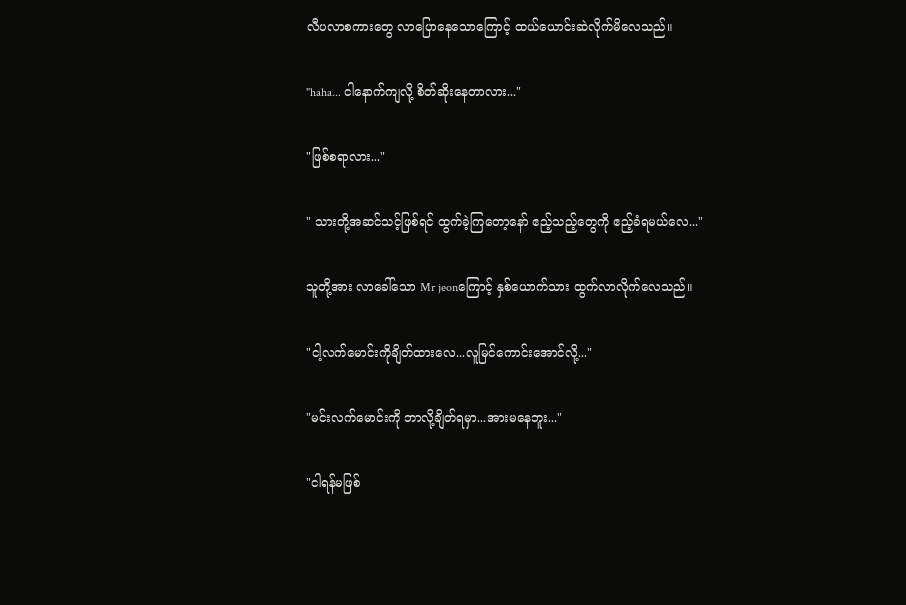လီပလာစကားတွေ လာပြောနေသောကြောင့် ထယ်ယောင်းဆဲလိုက်မိလေသည်။

"haha... ငါနောက်ကျလို့ စိတ်ဆိုးနေတာလား..."

"ဖြစ်စရာလား..."

" သားတို့အဆင်သင့်ဖြစ်ရင် ထွက်ခဲ့ကြတော့နော် ဧည့်သည့်တွေကို ဧည့်ခံရမယ်လေ..."

သူတို့အား လာခေါ်သော Mr jeonကြောင့် နှစ်ယောက်သား ထွက်လာလိုက်လေသည်။

"ငါ့လက်မောင်းကိုချိတ်ထားလေ...လူမြင်ကောင်းအောင်လို့..."

"မင်းလက်မောင်းကို ဘာလို့ချိတ်ရမှာ...အားမနေဘူး..."

"ငါရန်မဖြစ်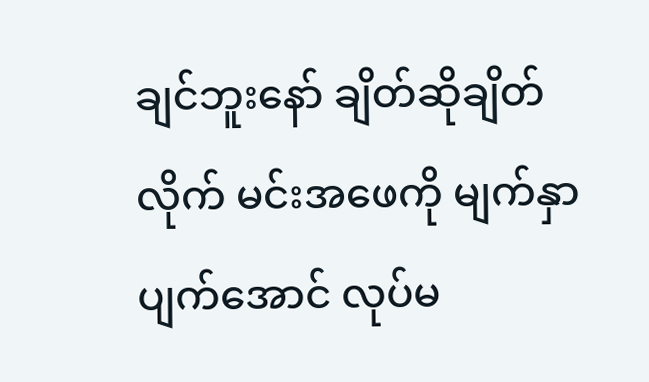ချင်ဘူးနော် ချိတ်ဆိုချိတ်လိုက် မင်းအဖေကို မျက်နှာပျက်အောင် လုပ်မ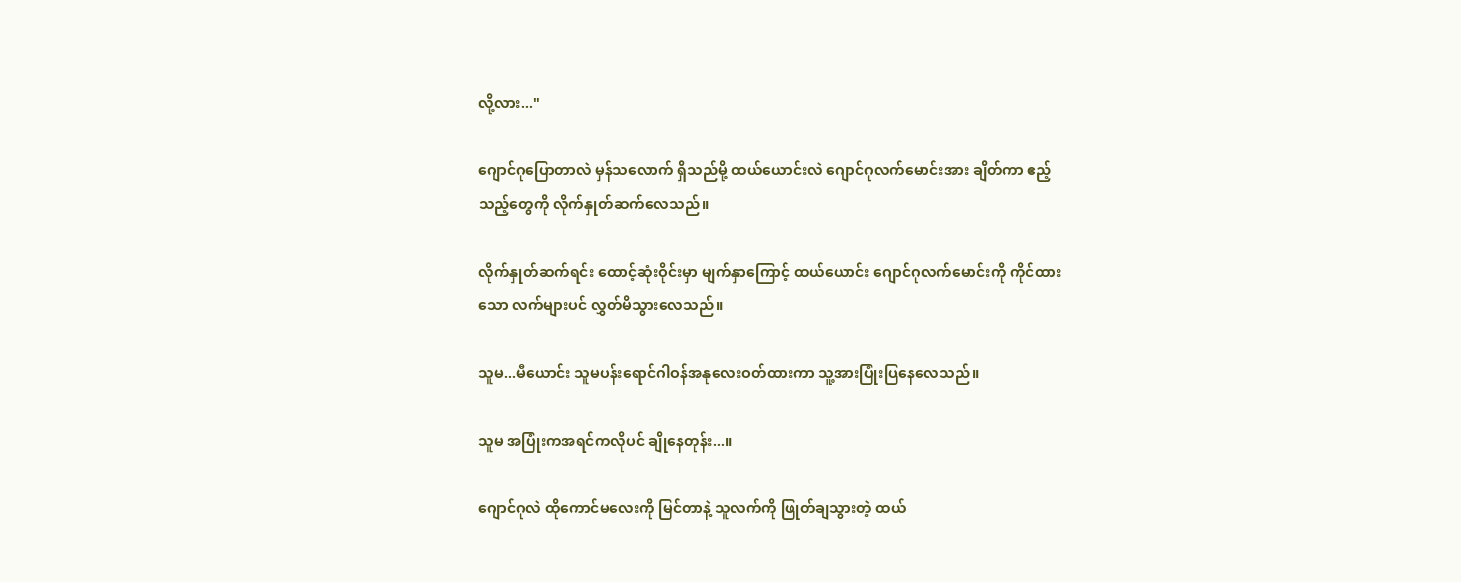လို့လား..."

ဂျောင်ဂုပြောတာလဲ မှန်သလောက် ရှိသည်မို့ ထယ်ယောင်းလဲ ဂျောင်ဂုလက်မောင်းအား ချိတ်ကာ ဧည့်သည့်တွေကို လိုက်နှုတ်ဆက်လေသည်။

လိုက်နှုတ်ဆက်ရင်း ထောင့်ဆုံးဝိုင်းမှာ မျက်နှာကြောင့် ထယ်ယောင်း ဂျောင်ဂုလက်မောင်းကို ကိုင်ထားသော လက်များပင် လွှတ်မိသွားလေသည်။

သူမ...မီယောင်း သူမပန်းရောင်ဂါဝန်အနုလေးဝတ်ထားကာ သူ့အားပြုံးပြနေလေသည်။

သူမ အပြုံးကအရင်ကလိုပင် ချိုနေတုန်း...။

ဂျောင်ဂုလဲ ထိုကောင်မလေးကို မြင်တာနဲ့ သူလက်ကို ဖြုတ်ချသွားတဲ့ ထယ်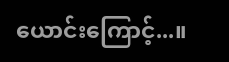ယောင်းကြောင့်...။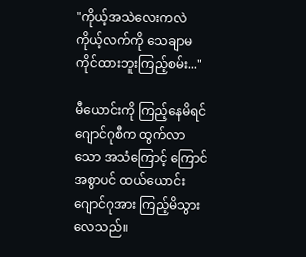"ကိုယ့်အသဲလေးကလဲ ကိုယ့်လက်ကို သေချာမကိုင်ထားဘူးကြည့်စမ်း..."

မီယောင်းကို ကြည့်နေမိရင် ဂျောင်ဂုစီက ထွက်လာသော အသံကြောင့် ကြောင်အစွာပင် ထယ်ယောင်း ဂျောင်ဂုအား ကြည့်မိသွားလေသည်။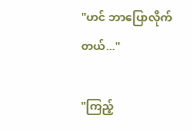"ဟင် ဘာပြောလိုက်တယ်..."

"ကြည့်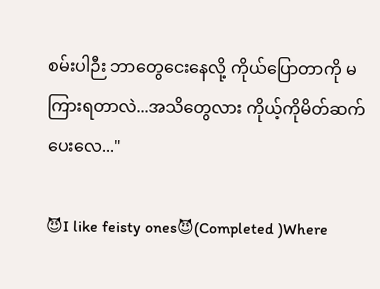စမ်းပါဉီး ဘာတွေငေးနေလို့ ကိုယ်ပြောတာကို မကြားရတာလဲ...အသိတွေလား ကိုယ့်ကိုမိတ်ဆက်ပေးလေ..."

😈I like feisty ones😈(Completed )Where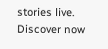stories live. Discover now